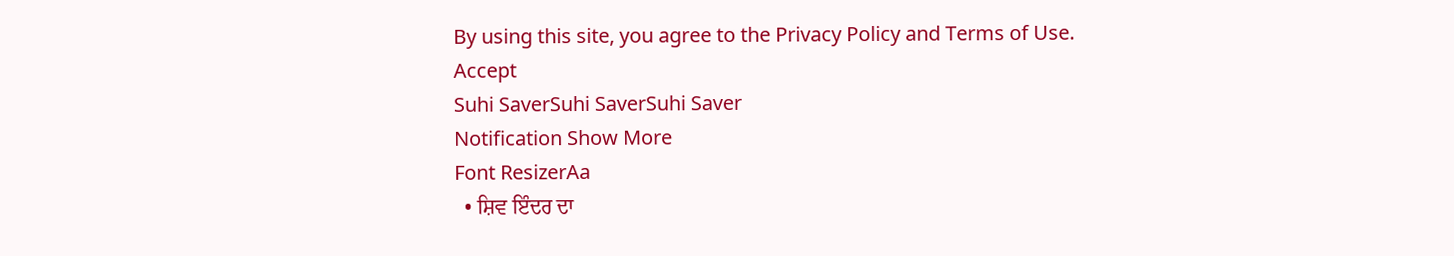By using this site, you agree to the Privacy Policy and Terms of Use.
Accept
Suhi SaverSuhi SaverSuhi Saver
Notification Show More
Font ResizerAa
  • ਸ਼ਿਵ ਇੰਦਰ ਦਾ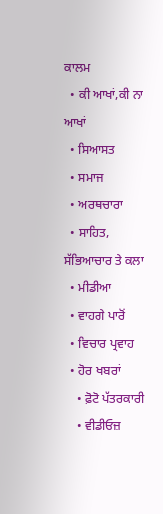ਕਾਲਮ
  • ਕੀ ਆਖਾਂ,ਕੀ ਨਾ ਆਖਾਂ
  • ਸਿਆਸਤ
  • ਸਮਾਜ
  • ਅਰਥਚਾਰਾ
  • ਸਾਹਿਤ, ਸੱਭਿਆਚਾਰ ਤੇ ਕਲਾ
  • ਮੀਡੀਆ
  • ਵਾਹਗੇ ਪਾਰੋਂ
  • ਵਿਚਾਰ ਪ੍ਰਵਾਹ
  • ਹੋਰ ਖਬਰਾਂ
    • ਫ਼ੋਟੋ ਪੱਤਰਕਾਰੀ
    • ਵੀਡੀਓਜ਼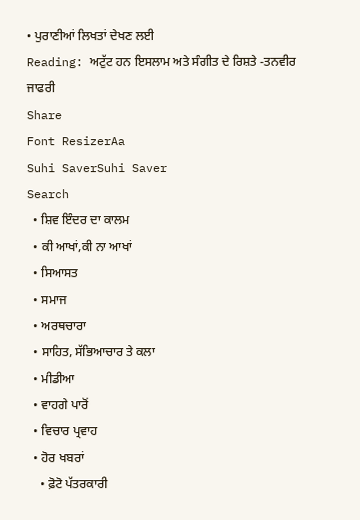• ਪੁਰਾਣੀਆਂ ਲਿਖਤਾਂ ਦੇਖਣ ਲਈ
Reading: ਅਟੁੱਟ ਹਨ ਇਸਲਾਮ ਅਤੇ ਸੰਗੀਤ ਦੇ ਰਿਸ਼ਤੇ -ਤਨਵੀਰ ਜਾਫਰੀ
Share
Font ResizerAa
Suhi SaverSuhi Saver
Search
  • ਸ਼ਿਵ ਇੰਦਰ ਦਾ ਕਾਲਮ
  • ਕੀ ਆਖਾਂ,ਕੀ ਨਾ ਆਖਾਂ
  • ਸਿਆਸਤ
  • ਸਮਾਜ
  • ਅਰਥਚਾਰਾ
  • ਸਾਹਿਤ, ਸੱਭਿਆਚਾਰ ਤੇ ਕਲਾ
  • ਮੀਡੀਆ
  • ਵਾਹਗੇ ਪਾਰੋਂ
  • ਵਿਚਾਰ ਪ੍ਰਵਾਹ
  • ਹੋਰ ਖਬਰਾਂ
    • ਫ਼ੋਟੋ ਪੱਤਰਕਾਰੀ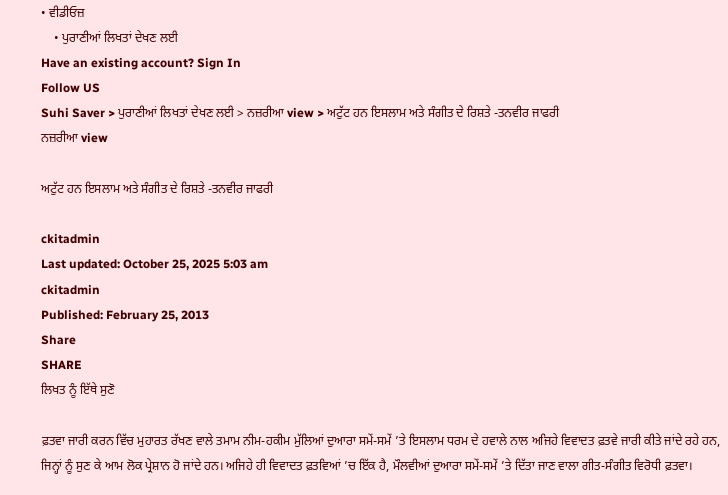• ਵੀਡੀਓਜ਼
    • ਪੁਰਾਣੀਆਂ ਲਿਖਤਾਂ ਦੇਖਣ ਲਈ
Have an existing account? Sign In
Follow US
Suhi Saver > ਪੁਰਾਣੀਆਂ ਲਿਖਤਾਂ ਦੇਖਣ ਲਈ > ਨਜ਼ਰੀਆ view > ਅਟੁੱਟ ਹਨ ਇਸਲਾਮ ਅਤੇ ਸੰਗੀਤ ਦੇ ਰਿਸ਼ਤੇ -ਤਨਵੀਰ ਜਾਫਰੀ
ਨਜ਼ਰੀਆ view

ਅਟੁੱਟ ਹਨ ਇਸਲਾਮ ਅਤੇ ਸੰਗੀਤ ਦੇ ਰਿਸ਼ਤੇ -ਤਨਵੀਰ ਜਾਫਰੀ

ckitadmin
Last updated: October 25, 2025 5:03 am
ckitadmin
Published: February 25, 2013
Share
SHARE
ਲਿਖਤ ਨੂੰ ਇੱਥੇ ਸੁਣੋ

ਫ਼ਤਵਾ ਜਾਰੀ ਕਰਨ ਵਿੱਚ ਮੁਹਾਰਤ ਰੱਖਣ ਵਾਲੇ ਤਮਾਮ ਨੀਮ-ਹਕੀਮ ਮੁੱਲਿਆਂ ਦੁਆਰਾ ਸਮੇਂ-ਸਮੇਂ ’ਤੇ ਇਸਲਾਮ ਧਰਮ ਦੇ ਹਵਾਲੇ ਨਾਲ ਅਜਿਹੇ ਵਿਵਾਦਤ ਫ਼ਤਵੇ ਜਾਰੀ ਕੀਤੇ ਜਾਂਦੇ ਰਹੇ ਹਨ, ਜਿਨ੍ਹਾਂ ਨੂੰ ਸੁਣ ਕੇ ਆਮ ਲੋਕ ਪ੍ਰੇਸ਼ਾਨ ਹੋ ਜਾਂਦੇ ਹਨ। ਅਜਿਹੇ ਹੀ ਵਿਵਾਦਤ ਫ਼ਤਵਿਆਂ ’ਚ ਇੱਕ ਹੈ, ਮੌਲਵੀਆਂ ਦੁਆਰਾ ਸਮੇਂ-ਸਮੇਂ ’ਤੇ ਦਿੱਤਾ ਜਾਣ ਵਾਲਾ ਗੀਤ-ਸੰਗੀਤ ਵਿਰੋਧੀ ਫ਼ਤਵਾ।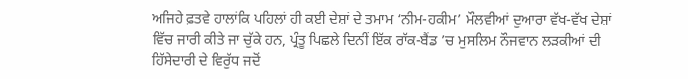ਅਜਿਹੇ ਫ਼ਤਵੇ ਹਾਲਾਂਕਿ ਪਹਿਲਾਂ ਹੀ ਕਈ ਦੇਸ਼ਾਂ ਦੇ ਤਮਾਮ ‘ਨੀਮ-ਹਕੀਮ’ ਮੌਲਵੀਆਂ ਦੁਆਰਾ ਵੱਖ-ਵੱਖ ਦੇਸ਼ਾਂ ਵਿੱਚ ਜਾਰੀ ਕੀਤੇ ਜਾ ਚੁੱਕੇ ਹਨ, ਪ੍ਰੰਤੂ ਪਿਛਲੇ ਦਿਨੀਂ ਇੱਕ ਰਾੱਕ-ਬੈਂਡ ’ਚ ਮੁਸਲਿਮ ਨੌਜਵਾਨ ਲੜਕੀਆਂ ਦੀ ਹਿੱਸੇਦਾਰੀ ਦੇ ਵਿਰੁੱਧ ਜਦੋਂ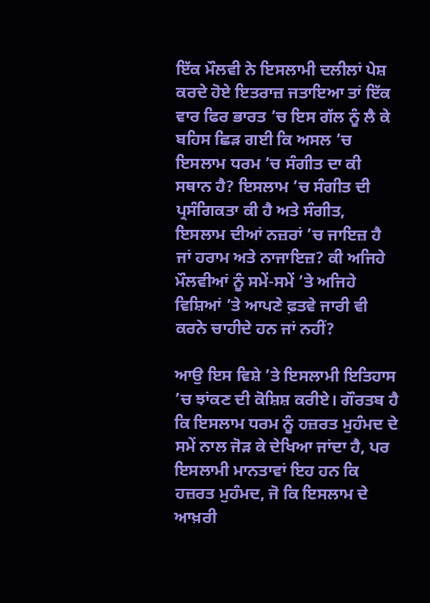ਇੱਕ ਮੌਲਵੀ ਨੇ ਇਸਲਾਮੀ ਦਲੀਲਾਂ ਪੇਸ਼ ਕਰਦੇ ਹੋਏ ਇਤਰਾਜ਼ ਜਤਾਇਆ ਤਾਂ ਇੱਕ ਵਾਰ ਫਿਰ ਭਾਰਤ ’ਚ ਇਸ ਗੱਲ ਨੂੰ ਲੈ ਕੇ ਬਹਿਸ ਛਿੜ ਗਈ ਕਿ ਅਸਲ ’ਚ ਇਸਲਾਮ ਧਰਮ ’ਚ ਸੰਗੀਤ ਦਾ ਕੀ ਸਥਾਨ ਹੈ? ਇਸਲਾਮ ’ਚ ਸੰਗੀਤ ਦੀ ਪ੍ਰਸੰਗਿਕਤਾ ਕੀ ਹੈ ਅਤੇ ਸੰਗੀਤ, ਇਸਲਾਮ ਦੀਆਂ ਨਜ਼ਰਾਂ ’ਚ ਜਾਇਜ਼ ਹੈ ਜਾਂ ਹਰਾਮ ਅਤੇ ਨਾਜਾਇਜ਼? ਕੀ ਅਜਿਹੇ ਮੌਲਵੀਆਂ ਨੂੰ ਸਮੇਂ-ਸਮੇਂ ’ਤੇ ਅਜਿਹੇ ਵਿਸ਼ਿਆਂ ’ਤੇ ਆਪਣੇ ਫ਼ਤਵੇ ਜਾਰੀ ਵੀ ਕਰਨੇ ਚਾਹੀਦੇ ਹਨ ਜਾਂ ਨਹੀਂ?

ਆਉ ਇਸ ਵਿਸ਼ੇ ’ਤੇ ਇਸਲਾਮੀ ਇਤਿਹਾਸ ’ਚ ਝਾਂਕਣ ਦੀ ਕੋਸ਼ਿਸ਼ ਕਰੀਏ। ਗੌਰਤਬ ਹੈ ਕਿ ਇਸਲਾਮ ਧਰਮ ਨੂੰ ਹਜ਼ਰਤ ਮੁਹੰਮਦ ਦੇ ਸਮੇਂ ਨਾਲ ਜੋੜ ਕੇ ਦੇਖਿਆ ਜਾਂਦਾ ਹੈ, ਪਰ ਇਸਲਾਮੀ ਮਾਨਤਾਵਾਂ ਇਹ ਹਨ ਕਿ ਹਜ਼ਰਤ ਮੁਹੰਮਦ, ਜੋ ਕਿ ਇਸਲਾਮ ਦੇ ਆਖ਼ਰੀ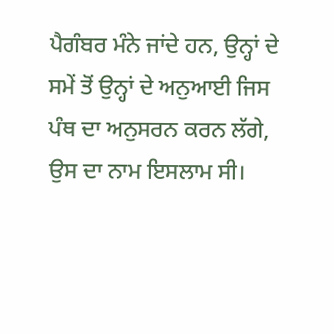ਪੈਗੰਬਰ ਮੰਨੇ ਜਾਂਦੇ ਹਨ, ਉਨ੍ਹਾਂ ਦੇ ਸਮੇਂ ਤੋਂ ਉਨ੍ਹਾਂ ਦੇ ਅਨੁਆਈ ਜਿਸ ਪੰਥ ਦਾ ਅਨੁਸਰਨ ਕਰਨ ਲੱਗੇ, ਉਸ ਦਾ ਨਾਮ ਇਸਲਾਮ ਸੀ।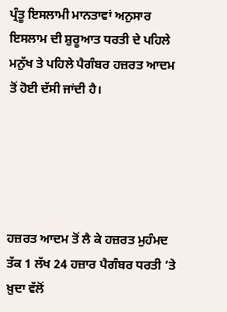ਪ੍ਰੰਤੂ ਇਸਲਾਮੀ ਮਾਨਤਾਵਾਂ ਅਨੁਸਾਰ ਇਸਲਾਮ ਦੀ ਸ਼ੁਰੂਆਤ ਧਰਤੀ ਦੇ ਪਹਿਲੇ ਮਨੁੱਖ ਤੇ ਪਹਿਲੇ ਪੈਗੰਬਰ ਹਜ਼ਰਤ ਆਦਮ ਤੋਂ ਹੋਈ ਦੱਸੀ ਜਾਂਦੀ ਹੈ।





ਹਜ਼ਰਤ ਆਦਮ ਤੋਂ ਲੈ ਕੇ ਹਜ਼ਰਤ ਮੁਹੰਮਦ ਤੱਕ 1 ਲੱਖ 24 ਹਜ਼ਾਰ ਪੈਗੰਬਰ ਧਰਤੀ ’ਤੇ ਖ਼ੁਦਾ ਵੱਲੋਂ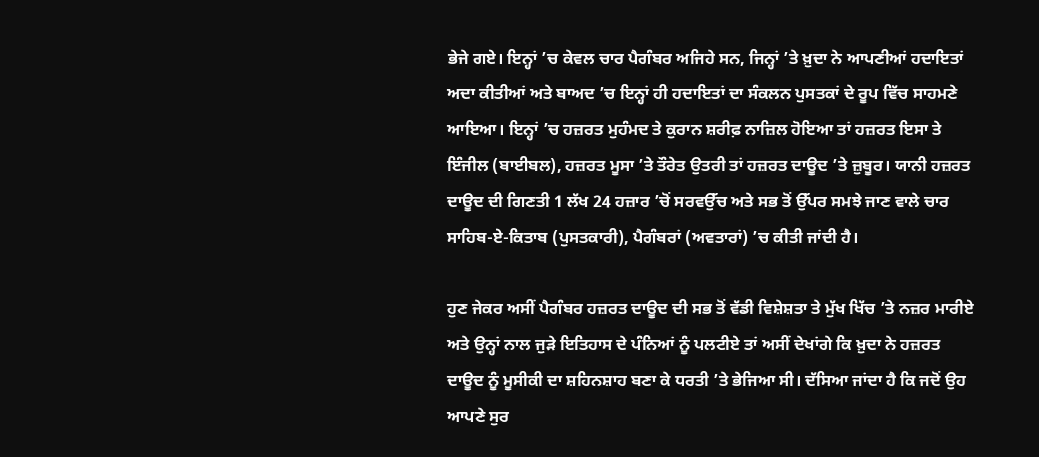ਭੇਜੇ ਗਏ। ਇਨ੍ਹਾਂ ’ਚ ਕੇਵਲ ਚਾਰ ਪੈਗੰਬਰ ਅਜਿਹੇ ਸਨ, ਜਿਨ੍ਹਾਂ ’ਤੇ ਖ਼ੁਦਾ ਨੇ ਆਪਣੀਆਂ ਹਦਾਇਤਾਂ ਅਦਾ ਕੀਤੀਆਂ ਅਤੇ ਬਾਅਦ ’ਚ ਇਨ੍ਹਾਂ ਹੀ ਹਦਾਇਤਾਂ ਦਾ ਸੰਕਲਨ ਪੁਸਤਕਾਂ ਦੇ ਰੂਪ ਵਿੱਚ ਸਾਹਮਣੇ ਆਇਆ। ਇਨ੍ਹਾਂ ’ਚ ਹਜ਼ਰਤ ਮੁਹੰਮਦ ਤੇ ਕੁਰਾਨ ਸ਼ਰੀਫ਼ ਨਾਜ਼ਿਲ ਹੋਇਆ ਤਾਂ ਹਜ਼ਰਤ ਇਸਾ ਤੇ ਇੰਜੀਲ (ਬਾਈਬਲ), ਹਜ਼ਰਤ ਮੂਸਾ ’ਤੇ ਤੌਰੇਤ ਉਤਰੀ ਤਾਂ ਹਜ਼ਰਤ ਦਾਊਦ ’ਤੇ ਜ਼ੁਬੂਰ। ਯਾਨੀ ਹਜ਼ਰਤ ਦਾਊਦ ਦੀ ਗਿਣਤੀ 1 ਲੱਖ 24 ਹਜ਼ਾਰ ’ਚੋਂ ਸਰਵਉੱਚ ਅਤੇ ਸਭ ਤੋਂ ਉੱਪਰ ਸਮਝੇ ਜਾਣ ਵਾਲੇ ਚਾਰ ਸਾਹਿਬ-ਏ-ਕਿਤਾਬ (ਪੁਸਤਕਾਰੀ), ਪੈਗੰਬਰਾਂ (ਅਵਤਾਰਾਂ) ’ਚ ਕੀਤੀ ਜਾਂਦੀ ਹੈ।

ਹੁਣ ਜੇਕਰ ਅਸੀਂ ਪੈਗੰਬਰ ਹਜ਼ਰਤ ਦਾਊਦ ਦੀ ਸਭ ਤੋਂ ਵੱਡੀ ਵਿਸ਼ੇਸ਼ਤਾ ਤੇ ਮੁੱਖ ਖਿੱਚ ’ਤੇ ਨਜ਼ਰ ਮਾਰੀਏ ਅਤੇ ਉਨ੍ਹਾਂ ਨਾਲ ਜੁੜੇ ਇਤਿਹਾਸ ਦੇ ਪੰਨਿਆਂ ਨੂੰ ਪਲਟੀਏ ਤਾਂ ਅਸੀਂ ਦੇਖਾਂਗੇ ਕਿ ਖ਼ੁਦਾ ਨੇ ਹਜ਼ਰਤ ਦਾਊਦ ਨੂੰ ਮੂਸੀਕੀ ਦਾ ਸ਼ਹਿਨਸ਼ਾਹ ਬਣਾ ਕੇ ਧਰਤੀ ’ਤੇ ਭੇਜਿਆ ਸੀ। ਦੱਸਿਆ ਜਾਂਦਾ ਹੈ ਕਿ ਜਦੋਂ ਉਹ ਆਪਣੇ ਸੁਰ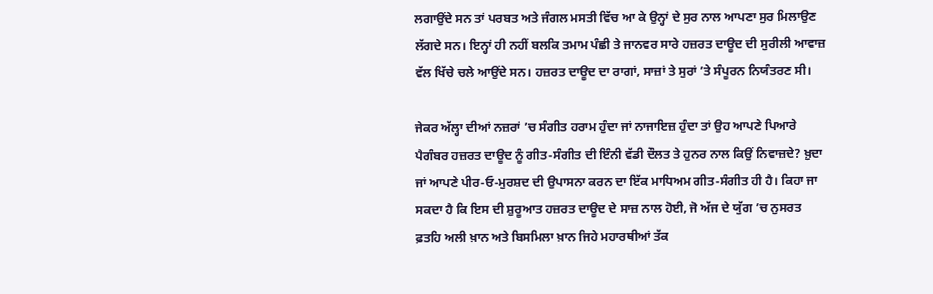ਲਗਾਉਂਦੇ ਸਨ ਤਾਂ ਪਰਬਤ ਅਤੇ ਜੰਗਲ ਮਸਤੀ ਵਿੱਚ ਆ ਕੇ ਉਨ੍ਹਾਂ ਦੇ ਸੁਰ ਨਾਲ ਆਪਣਾ ਸੁਰ ਮਿਲਾਉਣ ਲੱਗਦੇ ਸਨ। ਇਨ੍ਹਾਂ ਹੀ ਨਹੀਂ ਬਲਕਿ ਤਮਾਮ ਪੰਛੀ ਤੇ ਜਾਨਵਰ ਸਾਰੇ ਹਜ਼ਰਤ ਦਾਊਦ ਦੀ ਸੁਰੀਲੀ ਆਵਾਜ਼ ਵੱਲ ਖਿੱਚੇ ਚਲੇ ਆਉਂਦੇ ਸਨ। ਹਜ਼ਰਤ ਦਾਊਦ ਦਾ ਰਾਗਾਂ, ਸਾਜ਼ਾਂ ਤੇ ਸੁਰਾਂ ’ਤੇ ਸੰਪੂਰਨ ਨਿਯੰਤਰਣ ਸੀ।

ਜੇਕਰ ਅੱਲ੍ਹਾ ਦੀਆਂ ਨਜ਼ਰਾਂ ’ਚ ਸੰਗੀਤ ਹਰਾਮ ਹੁੰਦਾ ਜਾਂ ਨਾਜਾਇਜ਼ ਹੁੰਦਾ ਤਾਂ ਉਹ ਆਪਣੇ ਪਿਆਰੇ ਪੈਗੰਬਰ ਹਜ਼ਰਤ ਦਾਊਦ ਨੂੰ ਗੀਤ-ਸੰਗੀਤ ਦੀ ਇੰਨੀ ਵੱਡੀ ਦੌਲਤ ਤੇ ਹੁਨਰ ਨਾਲ ਕਿਉਂ ਨਿਵਾਜ਼ਦੇ? ਖ਼ੁਦਾ ਜਾਂ ਆਪਣੇ ਪੀਰ-ਓ-ਮੁਰਸ਼ਦ ਦੀ ਉਪਾਸਨਾ ਕਰਨ ਦਾ ਇੱਕ ਮਾਧਿਅਮ ਗੀਤ-ਸੰਗੀਤ ਹੀ ਹੈ। ਕਿਹਾ ਜਾ ਸਕਦਾ ਹੈ ਕਿ ਇਸ ਦੀ ਸ਼ੁਰੂਆਤ ਹਜ਼ਰਤ ਦਾਊਦ ਦੇ ਸਾਜ਼ ਨਾਲ ਹੋਈ, ਜੋ ਅੱਜ ਦੇ ਯੁੱਗ ’ਚ ਨੁਸਰਤ ਫ਼ਤਹਿ ਅਲੀ ਖ਼ਾਨ ਅਤੇ ਬਿਸਮਿਲਾ ਖ਼ਾਨ ਜਿਹੇ ਮਹਾਰਥੀਆਂ ਤੱਕ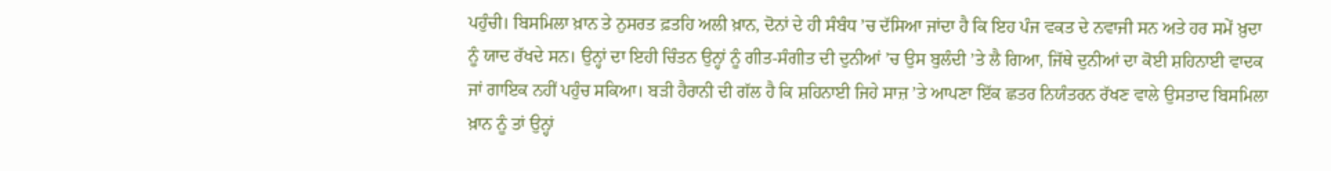ਪਹੁੰਚੀ। ਬਿਸਮਿਲਾ ਖ਼ਾਨ ਤੇ ਨੁਸਰਤ ਫ਼ਤਹਿ ਅਲੀ ਖ਼ਾਨ, ਦੋਨਾਂ ਦੇ ਹੀ ਸੰਬੰਧ ’ਚ ਦੱਸਿਆ ਜਾਂਦਾ ਹੈ ਕਿ ਇਹ ਪੰਜ ਵਕਤ ਦੇ ਨਵਾਜੀ ਸਨ ਅਤੇ ਹਰ ਸਮੇਂ ਖ਼ੁਦਾ ਨੂੰ ਯਾਦ ਰੱਖਦੇ ਸਨ। ਉਨ੍ਹਾਂ ਦਾ ਇਹੀ ਚਿੰਤਨ ਉਨ੍ਹਾਂ ਨੂੰ ਗੀਤ-ਸੰਗੀਤ ਦੀ ਦੁਨੀਆਂ ’ਚ ਉਸ ਬੁਲੰਦੀ ’ਤੇ ਲੈ ਗਿਆ, ਜਿੱਥੇ ਦੁਨੀਆਂ ਦਾ ਕੋਈ ਸ਼ਹਿਨਾਈ ਵਾਦਕ ਜਾਂ ਗਾਇਕ ਨਹੀਂ ਪਹੁੰਚ ਸਕਿਆ। ਬੜੀ ਹੈਰਾਨੀ ਦੀ ਗੱਲ ਹੈ ਕਿ ਸ਼ਹਿਨਾਈ ਜਿਹੇ ਸਾਜ਼ ’ਤੇ ਆਪਣਾ ਇੱਕ ਛਤਰ ਨਿਯੰਤਰਨ ਰੱਖਣ ਵਾਲੇ ਉਸਤਾਦ ਬਿਸਮਿਲਾ ਖ਼ਾਨ ਨੂੰ ਤਾਂ ਉਨ੍ਹਾਂ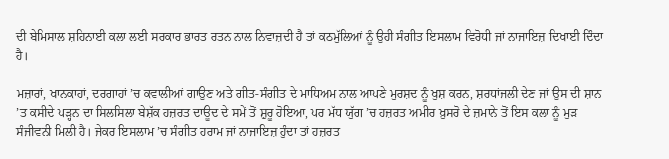ਦੀ ਬੇਮਿਸਾਲ ਸ਼ਹਿਨਾਈ ਕਲਾ ਲਈ ਸਰਕਾਰ ਭਾਰਤ ਰਤਨ ਨਾਲ ਨਿਵਾਜ਼ਦੀ ਹੈ ਤਾਂ ਕਠਮੁੱਲਿਆਂ ਨੂੰ ਉਹੀ ਸੰਗੀਤ ਇਸਲਾਮ ਵਿਰੋਧੀ ਜਾਂ ਨਾਜਾਇਜ਼ ਦਿਖਾਈ ਦਿੰਦਾ ਹੈ।

ਮਜ਼ਾਰਾਂ, ਖਾਨਕਾਹਾਂ, ਦਰਗਾਹਾਂ ’ਚ ਕਵਾਲੀਆਂ ਗਾਉਣ ਅਤੇ ਗੀਤ-ਸੰਗੀਤ ਦੇ ਮਾਧਿਅਮ ਨਾਲ ਆਪਣੇ ਮੁਰਸ਼ਦ ਨੂੰ ਖੁਸ਼ ਕਰਨ, ਸ਼ਰਧਾਂਜਲੀ ਦੇਣ ਜਾਂ ਉਸ ਦੀ ਸ਼ਾਨ ’ਤ ਕਸੀਦੇ ਪੜ੍ਹਨ ਦਾ ਸਿਲਸਿਲਾ ਬੇਸ਼ੱਕ ਹਜ਼ਰਤ ਦਾਊਦ ਦੇ ਸਮੇਂ ਤੋਂ ਸ਼ੁਰੂ ਹੋਇਆ, ਪਰ ਮੱਧ ਯੁੱਗ ’ਚ ਹਜ਼ਰਤ ਅਮੀਰ ਖ਼ੁਸਰੋ ਦੇ ਜ਼ਮਾਨੇ ਤੋਂ ਇਸ ਕਲਾ ਨੂੰ ਮੁੜ ਸੰਜੀਵਨੀ ਮਿਲੀ ਹੈ। ਜੇਕਰ ਇਸਲਾਮ ’ਚ ਸੰਗੀਤ ਹਰਾਮ ਜਾਂ ਨਾਜਾਇਜ਼ ਹੁੰਦਾ ਤਾਂ ਹਜ਼ਰਤ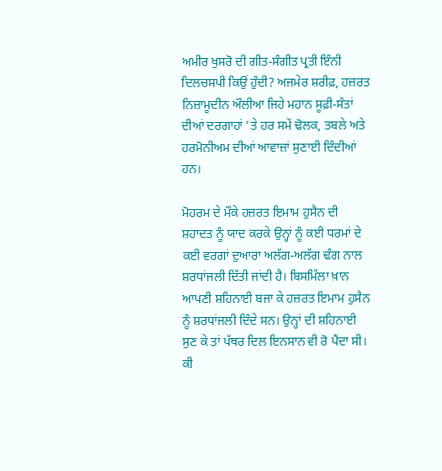ਅਮੀਰ ਖੁਸਰੋ ਦੀ ਗੀਤ-ਸੰਗੀਤ ਪ੍ਰਤੀ ਇੰਨੀ ਦਿਲਚਸਪੀ ਕਿਉਂ ਹੁੰਦੀ? ਅਜਮੇਰ ਸ਼ਰੀਫ਼, ਹਜ਼ਰਤ ਨਿਜ਼ਾਮੂਦੀਨ ਔਲੀਆ ਜਿਹੇ ਮਹਾਨ ਸੂਫ਼ੀ-ਸੰਤਾਂ ਦੀਆਂ ਦਰਗਾਹਾਂ ’ਤੇ ਹਰ ਸਮੇਂ ਢੋਲਕ, ਤਬਲੇ ਅਤੇ ਹਰਮੋਨੀਅਮ ਦੀਆਂ ਆਵਾਜ਼ਾਂ ਸੁਣਾਈ ਦਿੰਦੀਆਂ ਹਨ।

ਮੋਹਰਮ ਦੇ ਮੌਕੇ ਹਜ਼ਰਤ ਇਮਾਮ ਹੁਸੈਨ ਦੀ ਸ਼ਹਾਦਤ ਨੂੰ ਯਾਦ ਕਰਕੇ ਉਨ੍ਹਾਂ ਨੂੰ ਕਈ ਧਰਮਾਂ ਦੇ ਕਈ ਵਰਗਾਂ ਦੁਆਰਾ ਅਲੱਗ-ਅਲੱਗ ਢੰਗ ਨਾਲ ਸ਼ਰਧਾਂਜਲੀ ਦਿੱਤੀ ਜਾਂਦੀ ਹੈ। ਬਿਸਮਿੱਲਾ ਖ਼ਾਨ ਆਪਣੀ ਸ਼ਹਿਨਾਈ ਬਜਾ ਕੇ ਹਜ਼ਰਤ ਇਮਾਮ ਹੁਸੈਨ ਨੂੰ ਸ਼ਰਧਾਂਜਲੀ ਦਿੰਦੇ ਸਨ। ਉਨ੍ਹਾਂ ਦੀ ਸ਼ਹਿਨਾਈ ਸੁਣ ਕੇ ਤਾਂ ਪੱਥਰ ਦਿਲ ਇਨਸਾਨ ਵੀ ਰੋ ਪੈਂਦਾ ਸੀ। ਕੀ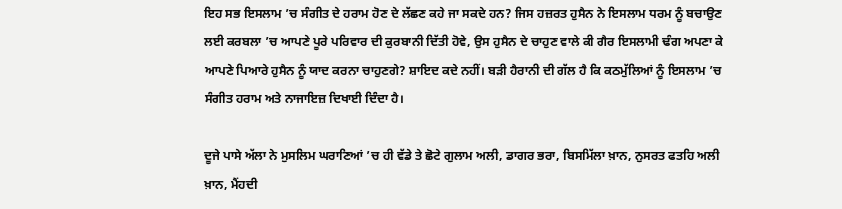ਇਹ ਸਭ ਇਸਲਾਮ ’ਚ ਸੰਗੀਤ ਦੇ ਹਰਾਮ ਹੋਣ ਦੇ ਲੱਛਣ ਕਹੇ ਜਾ ਸਕਦੇ ਹਨ? ਜਿਸ ਹਜ਼ਰਤ ਹੁਸੈਨ ਨੇ ਇਸਲਾਮ ਧਰਮ ਨੂੰ ਬਚਾਉਣ ਲਈ ਕਰਬਲਾ ’ਚ ਆਪਣੇ ਪੂਰੇ ਪਰਿਵਾਰ ਦੀ ਕੁਰਬਾਨੀ ਦਿੱਤੀ ਹੋਵੇ, ਉਸ ਹੁਸੈਨ ਦੇ ਚਾਹੁਣ ਵਾਲੇ ਕੀ ਗੈਰ ਇਸਲਾਮੀ ਢੰਗ ਅਪਣਾ ਕੇ ਆਪਣੇ ਪਿਆਰੇ ਹੁਸੈਨ ਨੂੰ ਯਾਦ ਕਰਨਾ ਚਾਹੁਣਗੇ? ਸ਼ਾਇਦ ਕਦੇ ਨਹੀਂ। ਬੜੀ ਹੈਰਾਨੀ ਦੀ ਗੱਲ ਹੈ ਕਿ ਕਠਮੁੱਲਿਆਂ ਨੂੰ ਇਸਲਾਮ ’ਚ ਸੰਗੀਤ ਹਰਾਮ ਅਤੇ ਨਾਜਾਇਜ਼ ਦਿਖਾਈ ਦਿੰਦਾ ਹੈ।

ਦੂਜੇ ਪਾਸੇ ਅੱਲਾ ਨੇ ਮੁਸਲਿਮ ਘਰਾਣਿਆਂ ’ਚ ਹੀ ਵੱਡੇ ਤੇ ਛੋਟੇ ਗੁਲਾਮ ਅਲੀ, ਡਾਗਰ ਭਰਾ, ਬਿਸਮਿੱਲਾ ਖ਼ਾਨ, ਨੁਸਰਤ ਫਤਹਿ ਅਲੀ ਖ਼ਾਨ, ਮੈਂਹਦੀ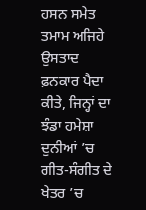ਹਸਨ ਸਮੇਤ ਤਮਾਮ ਅਜਿਹੇ ਉਸਤਾਦ ਫ਼ਨਕਾਰ ਪੈਦਾ ਕੀਤੇ, ਜਿਨ੍ਹਾਂ ਦਾ ਝੰਡਾ ਹਮੇਸ਼ਾ ਦੁਨੀਆਂ ’ਚ ਗੀਤ-ਸੰਗੀਤ ਦੇ ਖੇਤਰ ’ਚ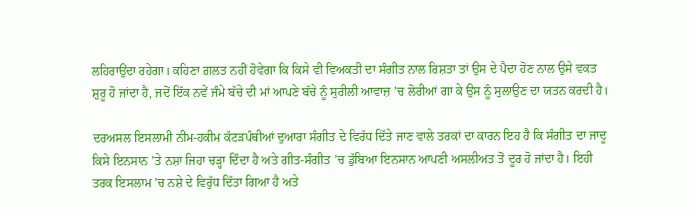ਲਹਿਰਾਉਂਦਾ ਰਹੇਗਾ। ਕਹਿਣਾ ਗ਼ਲਤ ਨਹੀਂ ਹੋਵੇਗਾ ਕਿ ਕਿਸੇ ਵੀ ਵਿਅਕਤੀ ਦਾ ਸੰਗੀਤ ਨਾਲ ਰਿਸ਼ਤਾ ਤਾਂ ਉਸ ਦੇ ਪੈਦਾ ਹੋਣ ਨਾਲ ਉਸੇ ਵਕਤ ਸ਼ੁਰੂ ਹੋ ਜਾਂਦਾ ਹੈ, ਜਦੋਂ ਇੱਕ ਨਵੇਂ ਜੰਮੇ ਬੱਚੇ ਦੀ ਮਾਂ ਆਪਣੇ ਬੱਚੇ ਨੂੰ ਸੁਰੀਲੀ ਆਵਾਜ਼ ’ਚ ਲੋਰੀਆਂ ਗਾ ਕੇ ਉਸ ਨੂੰ ਸੁਲਾਉਣ ਦਾ ਯਤਨ ਕਰਦੀ ਹੈ।

ਦਰਅਸਲ ਇਸਲਾਮੀ ਨੀਮ-ਹਕੀਮ ਕੱਟੜਪੰਥੀਆਂ ਦੁਆਰਾ ਸੰਗੀਤ ਦੇ ਵਿਰੱਧ ਦਿੱਤੇ ਜਾਣ ਵਾਲੇ ਤਰਕਾਂ ਦਾ ਕਾਰਨ ਇਹ ਹੈ ਕਿ ਸੰਗੀਤ ਦਾ ਜਾਦੂ ਕਿਸੇ ਇਨਸਾਨ ’ਤੇ ਨਸ਼ਾ ਜਿਹਾ ਚੜ੍ਹਾ ਦਿੰਦਾ ਹੈ ਅਤੇ ਗੀਤ-ਸੰਗੀਤ ’ਚ ਡੁੱਬਿਆ ਇਨਸਾਨ ਆਪਣੀ ਅਸਲੀਅਤ ਤੋਂ ਦੂਰ ਹੋ ਜਾਂਦਾ ਹੈ। ਇਹੀ ਤਰਕ ਇਸਲਾਮ ’ਚ ਨਸ਼ੇ ਦੇ ਵਿਰੁੱਧ ਦਿੱਤਾ ਗਿਆ ਹੈ ਅਤੇ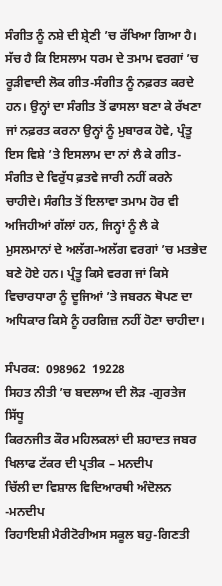ਸੰਗੀਤ ਨੂੰ ਨਸ਼ੇ ਦੀ ਸ਼੍ਰੇਣੀ ’ਚ ਰੱਖਿਆ ਗਿਆ ਹੈ। ਸੱਚ ਹੈ ਕਿ ਇਸਲਾਮ ਧਰਮ ਦੇ ਤਮਾਮ ਵਰਗਾਂ ’ਚ ਰੂੜੀਵਾਦੀ ਲੋਕ ਗੀਤ-ਸੰਗੀਤ ਨੂੰ ਨਫ਼ਰਤ ਕਰਦੇ ਹਨ। ਉਨ੍ਹਾਂ ਦਾ ਸੰਗੀਤ ਤੋਂ ਫਾਸਲਾ ਬਣਾ ਕੇ ਰੱਖਣਾ ਜਾਂ ਨਫ਼ਰਤ ਕਰਨਾ ਉਨ੍ਹਾਂ ਨੂੰ ਮੁਬਾਰਕ ਹੋਵੇ, ਪ੍ਰੰਤੂ ਇਸ ਵਿਸ਼ੇ ’ਤੇ ਇਸਲਾਮ ਦਾ ਨਾਂ ਲੈ ਕੇ ਗੀਤ-ਸੰਗੀਤ ਦੇ ਵਿਰੁੱਧ ਫ਼ਤਵੇ ਜਾਰੀ ਨਹੀਂ ਕਰਨੇ ਚਾਹੀਦੇ। ਸੰਗੀਤ ਤੋਂ ਇਲਾਵਾ ਤਮਾਮ ਹੋਰ ਵੀ ਅਜਿਹੀਆਂ ਗੱਲਾਂ ਹਨ, ਜਿਨ੍ਹਾਂ ਨੂੰ ਲੈ ਕੇ ਮੁਸਲਮਾਨਾਂ ਦੇ ਅਲੱਗ-ਅਲੱਗ ਵਰਗਾਂ ’ਚ ਮਤਭੇਦ ਬਣੇ ਹੋਏ ਹਨ। ਪ੍ਰੰਤੂ ਕਿਸੇ ਵਰਗ ਜਾਂ ਕਿਸੇ ਵਿਚਾਰਧਾਰਾ ਨੂੰ ਦੂਜਿਆਂ ’ਤੇ ਜਬਰਨ ਥੋਪਣ ਦਾ ਅਧਿਕਾਰ ਕਿਸੇ ਨੂੰ ਹਰਗਿਜ਼ ਨਹੀਂ ਹੋਣਾ ਚਾਹੀਦਾ।

ਸੰਪਰਕ:  098962  19228
ਸਿਹਤ ਨੀਤੀ ’ਚ ਬਦਲਾਅ ਦੀ ਲੋੜ -ਗੁਰਤੇਜ ਸਿੱਧੂ
ਕਿਰਨਜੀਤ ਕੌਰ ਮਹਿਲਕਲਾਂ ਦੀ ਸ਼ਹਾਦਤ ਜਬਰ ਖਿਲਾਫ ਟੱਕਰ ਦੀ ਪ੍ਰਤੀਕ – ਮਨਦੀਪ
ਚਿੱਲੀ ਦਾ ਵਿਸ਼ਾਲ ਵਿਦਿਆਰਥੀ ਅੰਦੋਲਨ -ਮਨਦੀਪ
ਰਿਹਾਇਸ਼ੀ ਮੈਰੀਟੋਰੀਅਸ ਸਕੂਲ ਬਹੁ-ਗਿਣਤੀ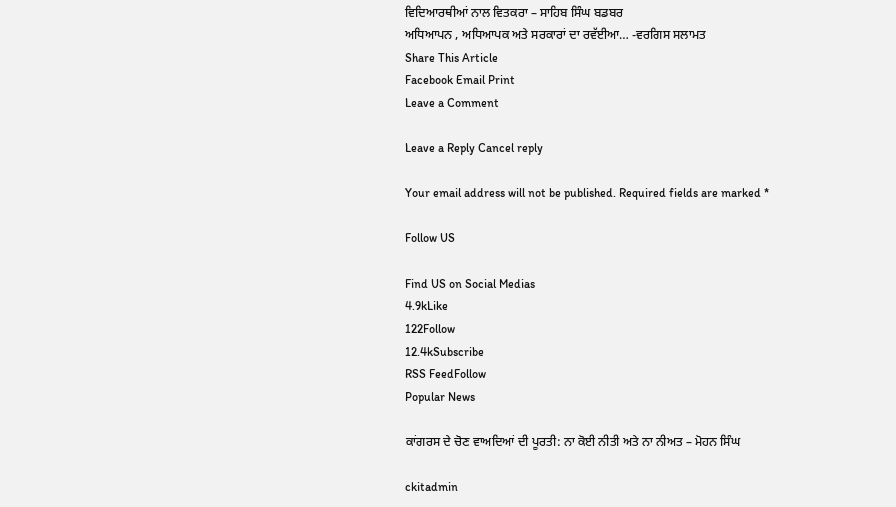ਵਿਦਿਆਰਥੀਆਂ ਨਾਲ ਵਿਤਕਰਾ – ਸਾਹਿਬ ਸਿੰਘ ਬਡਬਰ
ਅਧਿਆਪਨ , ਅਧਿਆਪਕ ਅਤੇ ਸਰਕਾਰਾਂ ਦਾ ਰਵੱਈਆ… -ਵਰਗਿਸ ਸਲਾਮਤ
Share This Article
Facebook Email Print
Leave a Comment

Leave a Reply Cancel reply

Your email address will not be published. Required fields are marked *

Follow US

Find US on Social Medias
4.9kLike
122Follow
12.4kSubscribe
RSS FeedFollow
Popular News

ਕਾਂਗਰਸ ਦੇ ਚੋਣ ਵਾਅਦਿਆਂ ਦੀ ਪੂਰਤੀ: ਨਾ ਕੋਈ ਨੀਤੀ ਅਤੇ ਨਾ ਨੀਅਤ – ਮੋਹਨ ਸਿੰਘ

ckitadmin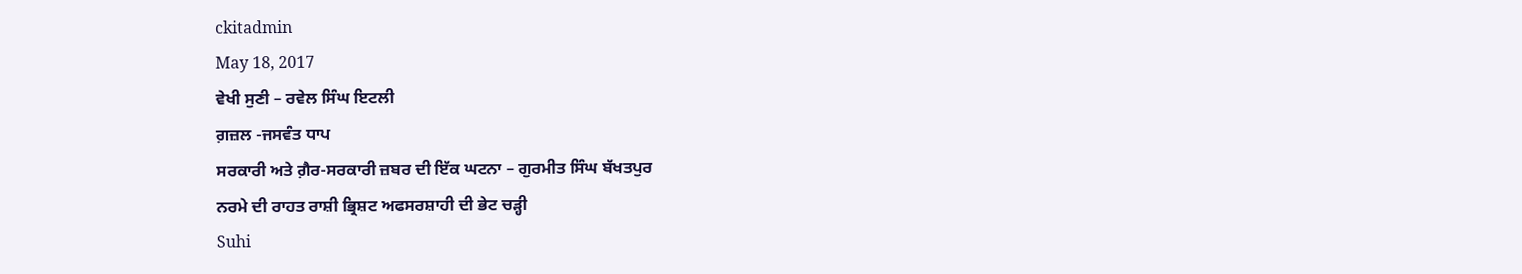ckitadmin
May 18, 2017
ਵੇਖੀ ਸੁਣੀ – ਰਵੇਲ ਸਿੰਘ ਇਟਲੀ
ਗ਼ਜ਼ਲ -ਜਸਵੰਤ ਧਾਪ
ਸਰਕਾਰੀ ਅਤੇ ਗ਼ੈਰ-ਸਰਕਾਰੀ ਜ਼ਬਰ ਦੀ ਇੱਕ ਘਟਨਾ – ਗੁਰਮੀਤ ਸਿੰਘ ਬੱਖਤਪੁਰ
ਨਰਮੇ ਦੀ ਰਾਹਤ ਰਾਸ਼ੀ ਭ੍ਰਿਸ਼ਟ ਅਫਸਰਸ਼ਾਹੀ ਦੀ ਭੇਟ ਚੜ੍ਹੀ
Suhi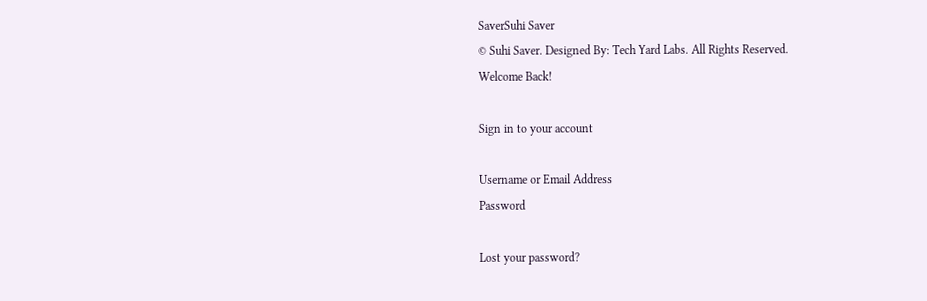SaverSuhi Saver
© Suhi Saver. Designed By: Tech Yard Labs. All Rights Reserved.
Welcome Back!

Sign in to your account

Username or Email Address
Password

Lost your password?